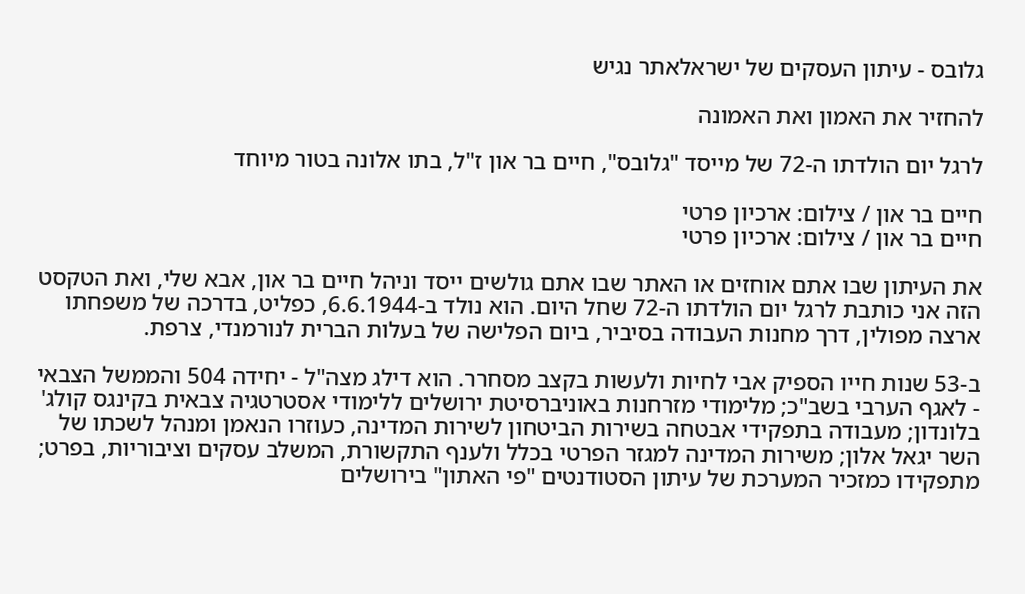גלובס - עיתון העסקים של ישראלאתר נגיש

להחזיר את האמון ואת האמונה

לרגל יום הולדתו ה-72 של מייסד "גלובס", חיים בר און ז"ל, בתו אלונה בטור מיוחד

חיים בר און / צילום: ארכיון פרטי
חיים בר און / צילום: ארכיון פרטי

את העיתון שבו אתם אוחזים או האתר שבו אתם גולשים ייסד וניהל חיים בר און, אבא שלי, ואת הטקסט הזה אני כותבת לרגל יום הולדתו ה-72 שחל היום. הוא נולד ב-6.6.1944, כפליט, בדרכה של משפחתו ארצה מפולין, דרך מחנות העבודה בסיביר, ביום הפלישה של בעלות הברית לנורמנדי, צרפת.

ב-53 שנות חייו הספיק אבי לחיות ולעשות בקצב מסחרר. הוא דילג מצה"ל - יחידה 504 והממשל הצבאי - לאגף הערבי בשב"כ; מלימודי מזרחנות באוניברסיטת ירושלים ללימודי אסטרטגיה צבאית בקינגס קולג' בלונדון; מעבודה בתפקידי אבטחה בשירות הביטחון לשירות המדינה, כעוזרו הנאמן ומנהל לשכתו של השר יגאל אלון; משירות המדינה למגזר הפרטי בכלל ולענף התקשורת, המשלב עסקים וציבוריות, בפרט; מתפקידו כמזכיר המערכת של עיתון הסטודנטים "פי האתון" בירושלים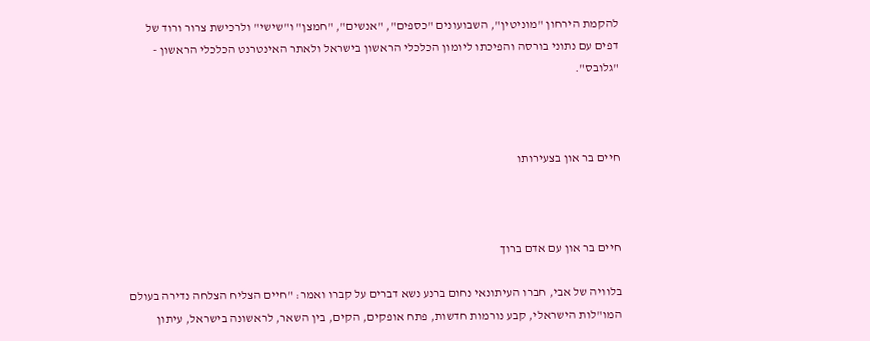להקמת הירחון "מוניטין", השבועונים "כספים", "אנשים", "חמצן" ו"שישי" ולרכישת צרור ורוד של דפים עם נתוני בורסה והפיכתו ליומון הכלכלי הראשון בישראל ולאתר האינטרנט הכלכלי הראשון - "גלובס".



חיים בר און בצעירותו



חיים בר און עם אדם ברוך

בלוויה של אבי, חברו העיתונאי נחום ברנע נשא דברים על קברו ואמר: "חיים הצליח הצלחה נדירה בעולם המו"לות הישראלי, קבע נורמות חדשות, פתח אופקים, הקים, בין השאר, לראשונה בישראל, עיתון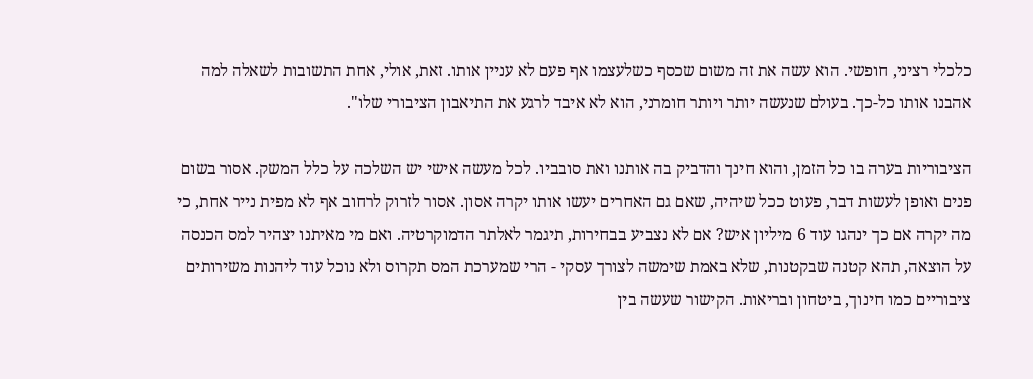כלכלי רציני, חופשי. הוא עשה את זה משום שכסף כשלעצמו אף פעם לא עניין אותו. זאת, אולי, אחת התשובות לשאלה למה אהבנו אותו כל-כך. בעולם שנעשה יותר ויותר חומרני, הוא לא איבד לרגע את התיאבון הציבורי שלו".

הציבוריות בערה בו כל הזמן, והוא חינך והדביק בה אותנו ואת סובביו. לכל מעשה אישי יש השלכה על כלל המשק. אסור בשום פנים ואופן לעשות דבר, פעוט ככל שיהיה, שאם גם האחרים יעשו אותו יקרה אסון. אסור לזרוק לרחוב אף לא מפית נייר אחת, כי מה יקרה אם כך ינהגו עוד 6 מיליון איש? אם לא נצביע בבחירות, תיגמר לאלתר הדמוקרטיה. ואם מי מאיתנו יצהיר למס הכנסה על הוצאה, תהא קטנה שבקטנות, שלא באמת שימשה לצורך עסקי - הרי שמערכת המס תקרוס ולא נוכל עוד ליהנות משירותים ציבוריים כמו חינוך, ביטחון ובריאות. הקישור שעשה בין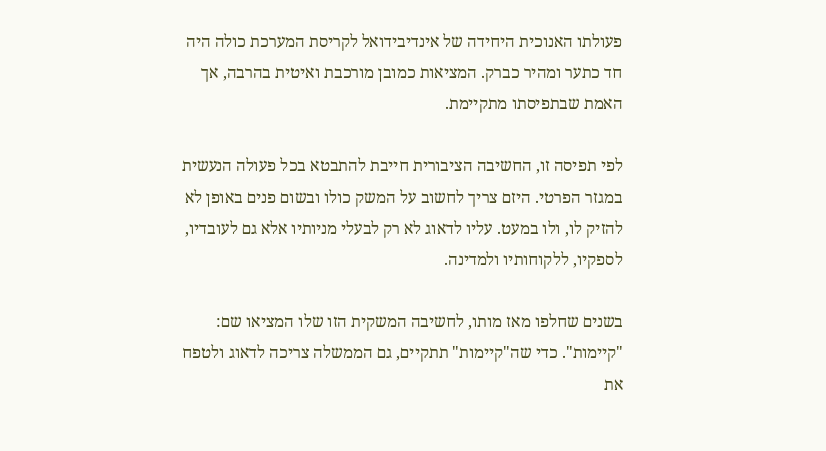פעולתו האנוכית היחידה של אינדיבידואל לקריסת המערכת כולה היה חד כתער ומהיר כברק. המציאות כמובן מורכבת ואיטית בהרבה, אך האמת שבתפיסתו מתקיימת.

לפי תפיסה זו, החשיבה הציבורית חייבת להתבטא בכל פעולה הנעשית במגזר הפרטי. היזם צריך לחשוב על המשק כולו ובשום פנים באופן לא להזיק לו, ולו במעט. עליו לדאוג לא רק לבעלי מניותיו אלא גם לעובדיו, לספקיו, ללקוחותיו ולמדינה.

בשנים שחלפו מאז מותו, לחשיבה המשקית הזו שלו המציאו שם: "קיימות". כדי שה"קיימות" תתקיים, גם הממשלה צריכה לדאוג ולטפח את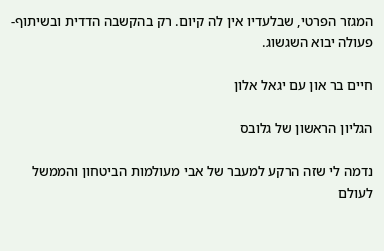המגזר הפרטי, שבלעדיו אין לה קיום. רק בהקשבה הדדית ובשיתוף-פעולה יבוא השגשוג.

חיים בר און עם יגאל אלון

הגליון הראשון של גלובס

נדמה לי שזה הרקע למעבר של אבי מעולמות הביטחון והממשל לעולם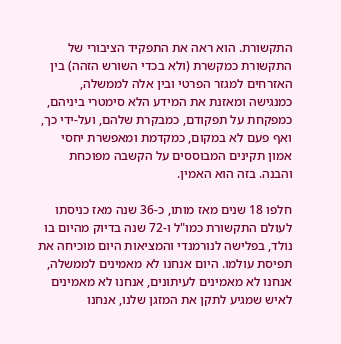התקשורת. הוא ראה את התפקיד הציבורי של התקשורת כמקשרת (ולא בכדי השורש הזהה) בין האזרחים למגזר הפרטי ובין אלה לממשלה, כמנגישה ומאזנת את המידע הלא סימטרי ביניהם, כמפקחת על תפקודם, כמבקרת שלהם, ועל-ידי כך, ואף פעם לא במקום, כמקדמת ומאפשרת יחסי אמון תקינים המבוססים על הקשבה מפוכחת והבנה. בזה הוא האמין.

חלפו 18 שנים מאז מותו, כ-36 שנה מאז כניסתו לעולם התקשורת כמו"ל ו-72 שנה בדיוק מהיום בו נולד, בפלישה לנורמנדי והמציאות היום מוכיחה את תפיסת עולמו. היום אנחנו לא מאמינים לממשלה, אנחנו לא מאמינים לעיתונים, אנחנו לא מאמינים לאיש שמגיע לתקן את המזגן שלנו, אנחנו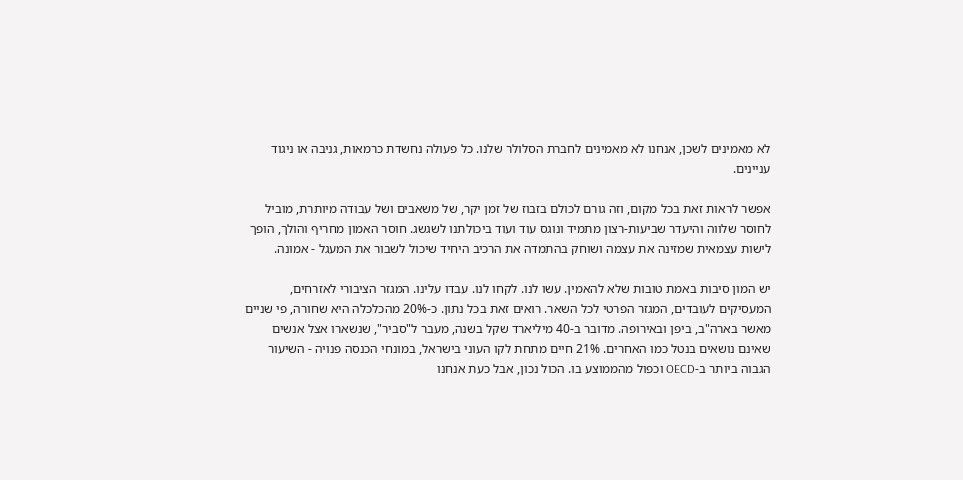לא מאמינים לשכן, אנחנו לא מאמינים לחברת הסלולר שלנו. כל פעולה נחשדת כרמאות, גניבה או ניגוד עניינים.

אפשר לראות זאת בכל מקום, וזה גורם לכולם בזבוז של זמן יקר, של משאבים ושל עבודה מיותרת, מוביל לחוסר שלווה והיעדר שביעות-רצון מתמיד ונוגס עוד ועוד ביכולתנו לשגשג. חוסר האמון מחריף והולך, הופך לישות עצמאית שמזינה את עצמה ושוחק בהתמדה את הרכיב היחיד שיכול לשבור את המעגל - אמונה.

יש המון סיבות באמת טובות שלא להאמין. עשו לנו. לקחו לנו. עבדו עלינו. המגזר הציבורי לאזרחים, המעסיקים לעובדים, המגזר הפרטי לכל השאר. רואים זאת בכל נתון. כ-20% מהכלכלה היא שחורה, פי שניים מאשר בארה"ב, ביפן ובאירופה. מדובר ב-40 מיליארד שקל בשנה, מעבר ל"סביר", שנשארו אצל אנשים שאינם נושאים בנטל כמו האחרים. 21% חיים מתחת לקו העוני בישראל, במונחי הכנסה פנויה - השיעור הגבוה ביותר ב-OECD וכפול מהממוצע בו. הכול נכון, אבל כעת אנחנו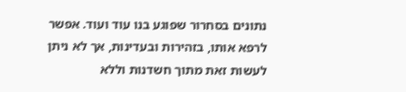נתונים בסחרור שפוגע בנו עוד ועוד. אפשר לרפא אותו, בזהירות ובעדינות, אך לא ניתן לעשות זאת מתוך חשדנות וללא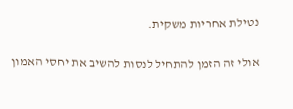נטילת אחריות משקית.

אולי זה הזמן להתחיל לנסות להשיב את יחסי האמון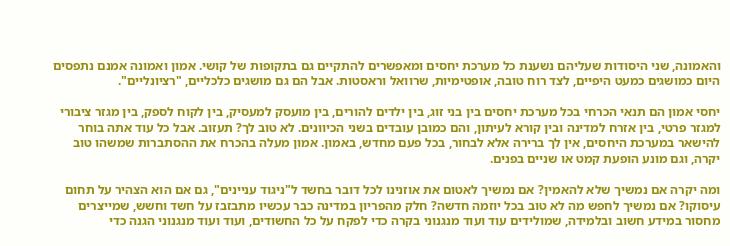והאמונה, שני היסודות שעליהם נשענת כל מערכת יחסים ומאפשרים להתקיים גם בתקופות של קושי. אמון ואמונה אמנם נתפסים היום כמושגים כמעט היפיים, לצד רוח טובה, אופטימיות, שרוואל וראסטות. אבל הם גם מושגים כלכליים, "רציונליים".

יחסי אמון הם תנאי הכרחי בכל מערכת יחסים בין בני זוג, בין ילדים להורים, בין מועסק למעסיק, בין לקוח לספק, בין מגזר ציבורי למגזר פרטי, בין אזרח למדינה ובין קורא לעיתון, והם כמובן עובדים בשני הכיוונים. לא טוב לך? תעזוב. אבל כל עוד אתה בוחר להישאר במערכת היחסים, אין לך ברירה אלא לבחור, בכל פעם מחדש, באמון. אמון מעלה בהכרח את ההסתברות שמשהו טוב יקרה, וגם מונע הופעת קמט או שניים בפנים.

ומה יקרה אם נמשיך שלא להאמין? אם נמשיך לאטום את אוזנינו לכל דובר בחשד ל"ניגוד עניינים", גם אם הוא הצהיר על תחום עיסוקו? אם נמשיך לחפש מה לא טוב בכל יוזמה חדשה? חלק מהפריון במדינה כבר עכשיו מתבזבז על חשד וחשש, שמייצרים מחסור במידע חשוב ובלמידה, שמולידים עוד ועוד מנגנוני בקרה כדי לפקח על כל החשודים, ועוד ועוד מנגנוני הגנה כדי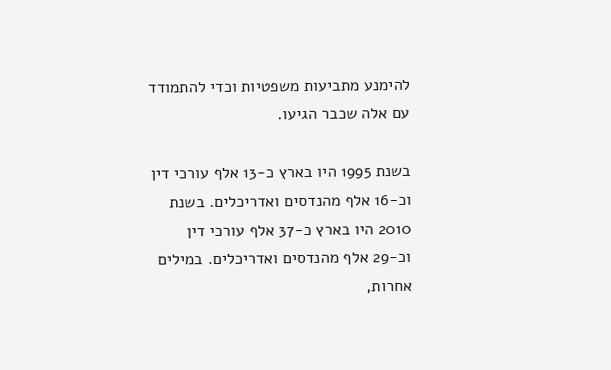להימנע מתביעות משפטיות וכדי להתמודד עם אלה שכבר הגיעו.

בשנת 1995 היו בארץ כ-13 אלף עורכי דין וכ-16 אלף מהנדסים ואדריכלים. בשנת 2010 היו בארץ כ-37 אלף עורכי דין וכ-29 אלף מהנדסים ואדריכלים. במילים אחרות,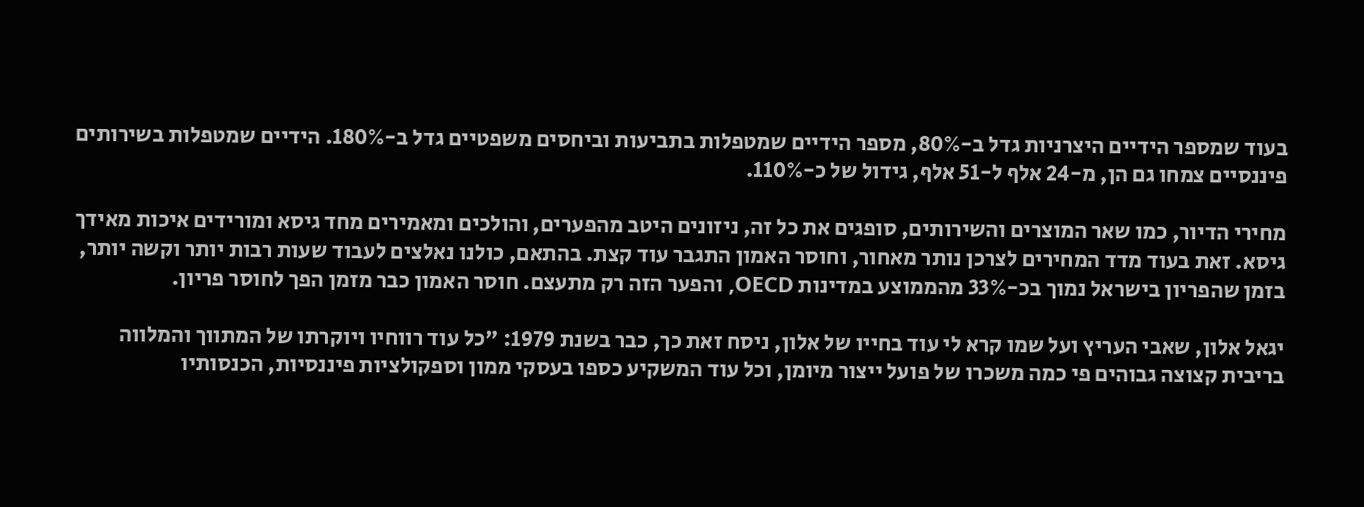בעוד שמספר הידיים היצרניות גדל ב-80%, מספר הידיים שמטפלות בתביעות וביחסים משפטיים גדל ב-180%. הידיים שמטפלות בשירותים פיננסיים צמחו גם הן, מ-24 אלף ל-51 אלף, גידול של כ-110%.

מחירי הדיור, כמו שאר המוצרים והשירותים, סופגים את כל זה, ניזונים היטב מהפערים, והולכים ומאמירים מחד גיסא ומורידים איכות מאידך גיסא. זאת בעוד מדד המחירים לצרכן נותר מאחור, וחוסר האמון התגבר עוד קצת. בהתאם, כולנו נאלצים לעבוד שעות רבות יותר וקשה יותר, בזמן שהפריון בישראל נמוך בכ-33% מהממוצע במדינות OECD, והפער הזה רק מתעצם. חוסר האמון כבר מזמן הפך לחוסר פריון.

יגאל אלון, שאבי העריץ ועל שמו קרא לי עוד בחייו של אלון, ניסח זאת כך, כבר בשנת 1979: "כל עוד רווחיו ויוקרתו של המתווך והמלווה בריבית קצוצה גבוהים פי כמה משכרו של פועל ייצור מיומן, וכל עוד המשקיע כספו בעסקי ממון וספקולציות פיננסיות, הכנסותיו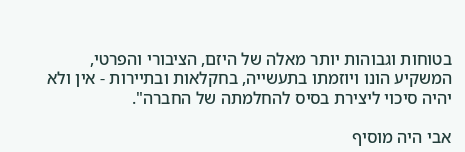בטוחות וגבוהות יותר מאלה של היזם, הציבורי והפרטי, המשקיע הונו ויוזמתו בתעשייה, בחקלאות ובתיירות - אין ולא יהיה סיכוי ליצירת בסיס להחלמתה של החברה".

אבי היה מוסיף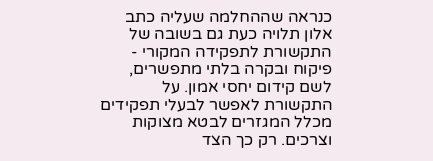כנראה שההחלמה שעליה כתב אלון תלויה כעת גם בשובה של התקשורת לתפקידה המקורי - פיקוח ובקרה בלתי מתפשרים, לשם קידום יחסי אמון. על התקשורת לאפשר לבעלי תפקידים מכלל המגזרים לבטא מצוקות וצרכים. רק כך הצד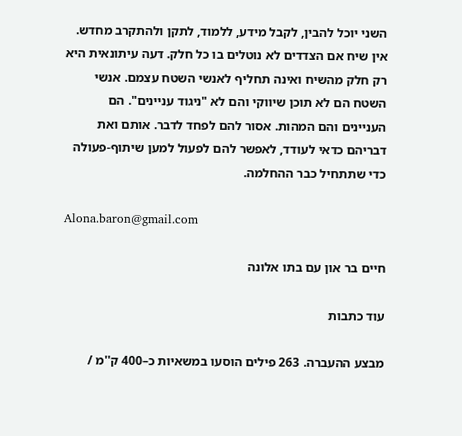השני יוכל להבין, לקבל מידע, ללמוד, לתקן ולהתקרב מחדש. אין שיח אם הצדדים לא נוטלים בו כל חלק. דעה עיתונאית היא רק חלק מהשיח ואינה תחליף לאנשי השטח עצמם. אנשי השטח הם לא תוכן שיווקי והם לא "ניגוד עניינים". הם העניינים והם המהות. אסור להם לפחד לדבר. אותם ואת דבריהם כדאי לעודד, לאפשר להם לפעול למען שיתוף-פעולה כדי שתתחיל כבר ההחלמה.

Alona.baron@gmail.com

חיים בר און עם בתו אלונה

עוד כתבות

מבצע ההעברה. 263 פילים הוסעו במשאיות כ–400 ק''מ /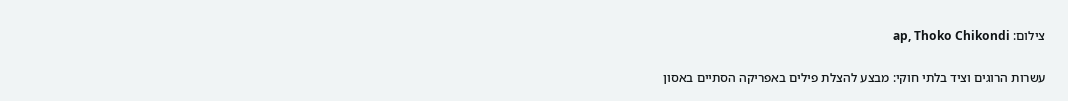צילום: ap, Thoko Chikondi

עשרות הרוגים וציד בלתי חוקי: מבצע להצלת פילים באפריקה הסתיים באסון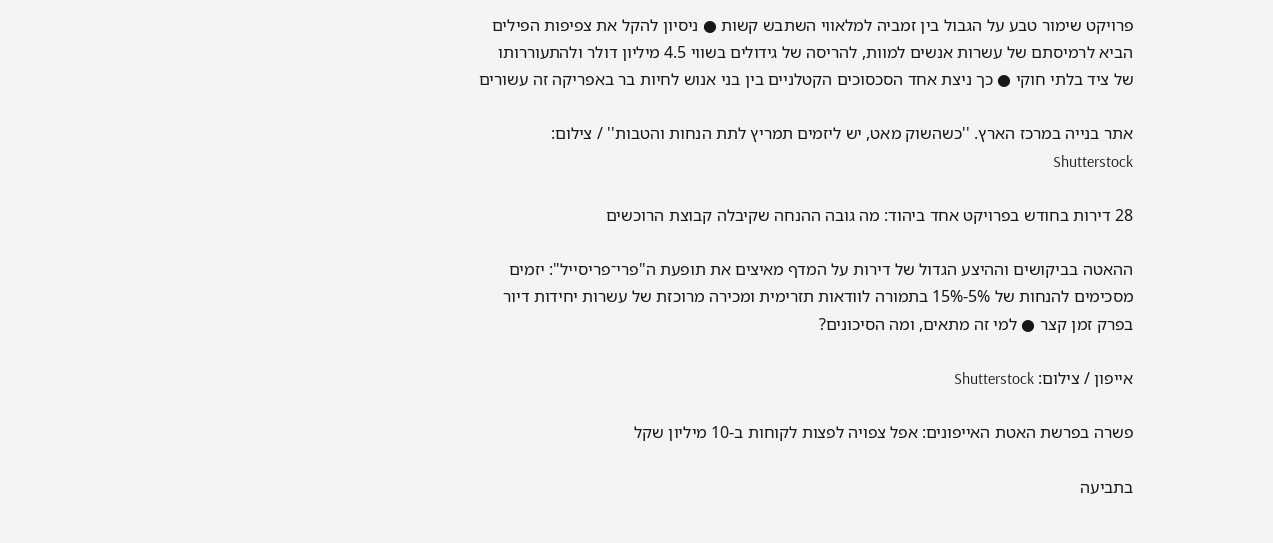פרויקט שימור טבע על הגבול בין זמביה למלאווי השתבש קשות ● ניסיון להקל את צפיפות הפילים הביא לרמיסתם של עשרות אנשים למוות, להריסה של גידולים בשווי 4.5 מיליון דולר ולהתעוררותו של ציד בלתי חוקי ● כך ניצת אחד הסכסוכים הקטלניים בין בני אנוש לחיות בר באפריקה זה עשורים

אתר בנייה במרכז הארץ. ''כשהשוק מאט, יש ליזמים תמריץ לתת הנחות והטבות'' / צילום: Shutterstock

28 דירות בחודש בפרויקט אחד ביהוד: מה גובה ההנחה שקיבלה קבוצת הרוכשים

ההאטה בביקושים וההיצע הגדול של דירות על המדף מאיצים את תופעת ה"פרי־פריסייל": יזמים מסכימים להנחות של 5%-15% בתמורה לוודאות תזרימית ומכירה מרוכזת של עשרות יחידות דיור בפרק זמן קצר ● למי זה מתאים, ומה הסיכונים?

אייפון / צילום: Shutterstock

פשרה בפרשת האטת האייפונים: אפל צפויה לפצות לקוחות ב-10 מיליון שקל

בתביעה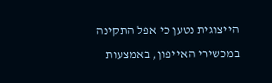הייצוגית נטען כי אפל התקינה במכשירי האייפון, באמצעות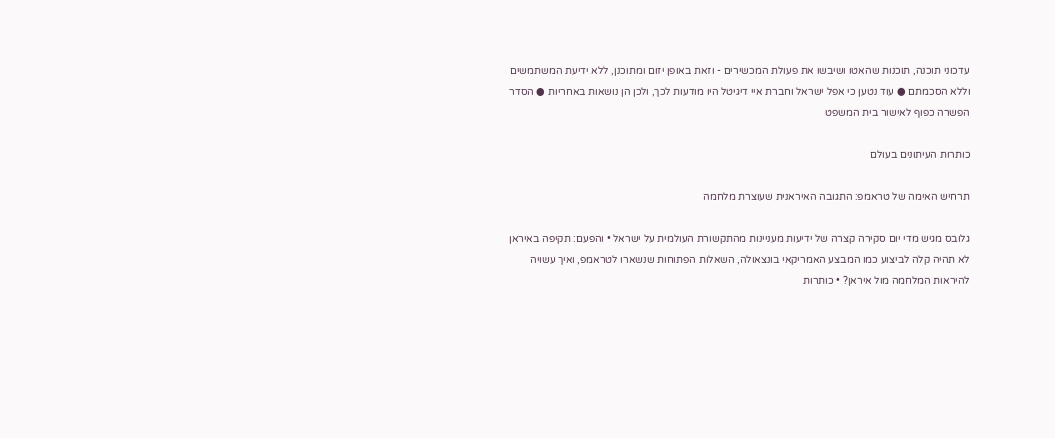עדכוני תוכנה, תוכנות שהאטו ושיבשו את פעולת המכשירים - וזאת באופן יזום ומתוכנן, ללא ידיעת המשתמשים וללא הסכמתם ● עוד נטען כי אפל ישראל וחברת איי דיגיטל היו מודעות לכך, ולכן הן נושאות באחריות ● הסדר הפשרה כפוף לאישור בית המשפט

כותרות העיתונים בעולם

תרחיש האימה של טראמפ: התגובה האיראנית שעוצרת מלחמה

גלובס מגיש מדי יום סקירה קצרה של ידיעות מעניינות מהתקשורת העולמית על ישראל • והפעם: תקיפה באיראן לא תהיה קלה לביצוע כמו המבצע האמריקאי בונצאולה, השאלות הפתוחות שנשארו לטראמפ, ואיך עשויה להיראות המלחמה מול איראן? • כותרות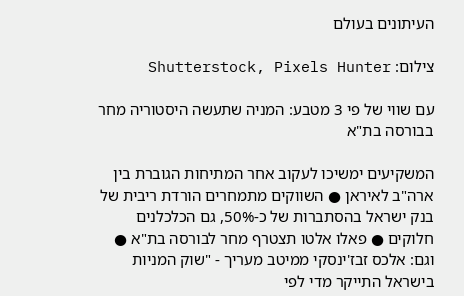העיתונים בעולם

צילום: Shutterstock, Pixels Hunter

עם שווי של פי 3 מטבע: המניה שתעשה היסטוריה מחר בבורסה בת"א

המשקיעים ימשיכו לעקוב אחר המתיחות הגוברת בין ארה"ב לאיראן ● השווקים מתמחרים הורדת ריבית של בנק ישראל בהסתברות של כ-50%, גם הכלכלנים חלוקים ● פאלו אלטו תצטרף מחר לבורסה בת"א ● וגם: אלכס זבז'ינסקי ממיטב מעריך - "שוק המניות בישראל התייקר מדי לפי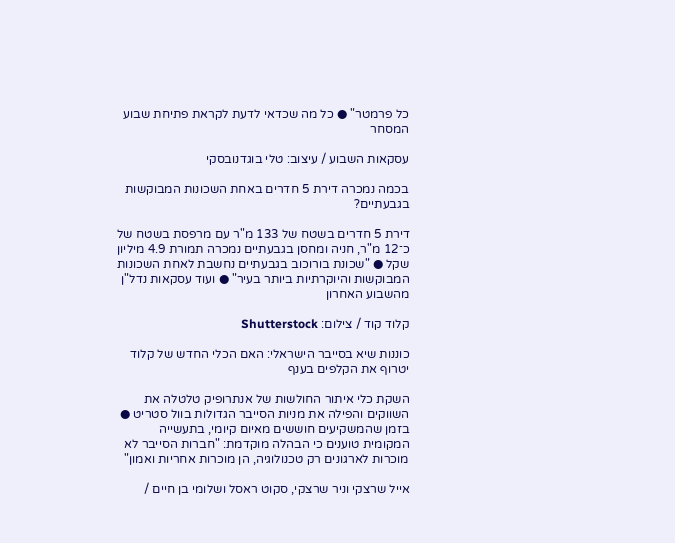כל פרמטר" ● כל מה שכדאי לדעת לקראת פתיחת שבוע המסחר

עסקאות השבוע / עיצוב: טלי בוגדנובסקי

בכמה נמכרה דירת 5 חדרים באחת השכונות המבוקשות בגבעתיים?

דירת 5 חדרים בשטח של 133 מ"ר עם מרפסת בשטח של כ־12 מ"ר, חניה ומחסן בגבעתיים נמכרה תמורת 4.9 מיליון שקל ● "שכונת בורוכוב בגבעתיים נחשבת לאחת השכונות המבוקשות והיוקרתיות ביותר בעיר" ● ועוד עסקאות נדל"ן מהשבוע האחרון

קלוד קוד / צילום: Shutterstock

כוננות שיא בסייבר הישראלי: האם הכלי החדש של קלוד יטרוף את הקלפים בענף

השקת כלי איתור החולשות של אנתרופיק טלטלה את השווקים והפילה את מניות הסייבר הגדולות בוול סטריט ● בזמן שהמשקיעים חוששים מאיום קיומי, בתעשייה המקומית טוענים כי הבהלה מוקדמת: "חברות הסייבר לא מוכרות לארגונים רק טכנולוגיה, הן מוכרות אחריות ואמון"

אייל שרצקי וניר שרצקי, סקוט ראסל ושלומי בן חיים /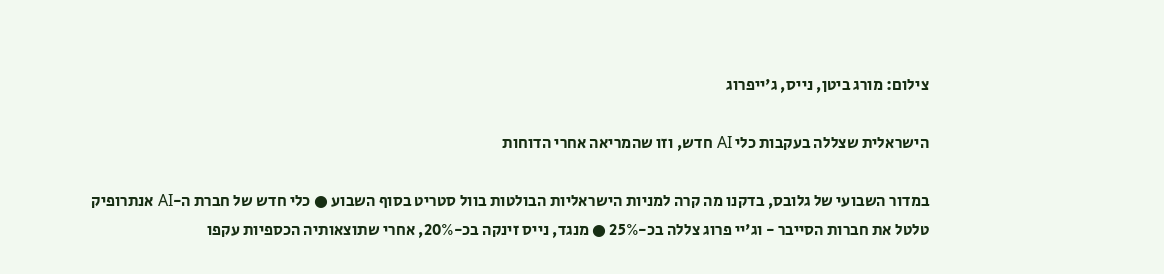צילום: מורג ביטן, נייס, ג'ייפרוג

הישראלית שצללה בעקבות כלי AI חדש, וזו שהמריאה אחרי הדוחות

במדור השבועי של גלובס, בדקנו מה קרה למניות הישראליות הבולטות בוול סטריט בסוף השבוע ● כלי חדש של חברת ה-AI אנתרופיק טלטל את חברות הסייבר - וג'יי פרוג צללה בכ-25% ● מנגד, נייס זינקה בכ-20%, אחרי שתוצאותיה הכספיות עקפו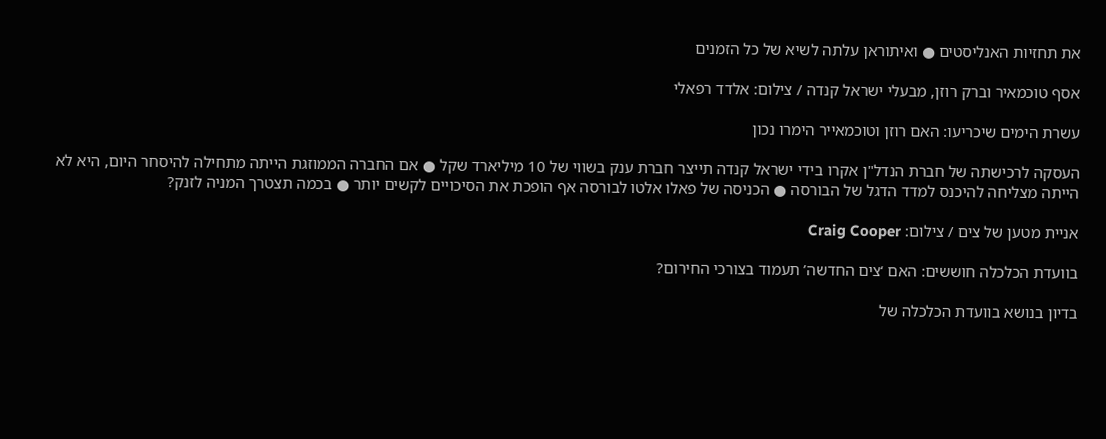את תחזיות האנליסטים ● ואיתוראן עלתה לשיא של כל הזמנים

אסף טוכמאיר וברק רוזן, מבעלי ישראל קנדה / צילום: אלדד רפאלי

עשרת הימים שיכריעו: האם רוזן וטוכמאייר הימרו נכון

העסקה לרכישתה של חברת הנדל"ן אקרו בידי ישראל קנדה תייצר חברת ענק בשווי של 10 מיליארד שקל ● אם החברה הממוזגת הייתה מתחילה להיסחר היום, היא לא הייתה מצליחה להיכנס למדד הדגל של הבורסה ● הכניסה של פאלו אלטו לבורסה אף הופכת את הסיכויים לקשים יותר ● בכמה תצטרך המניה לזנק?

אניית מטען של צים / צילום: Craig Cooper

בוועדת הכלכלה חוששים: האם ‘צים החדשה’ תעמוד בצורכי החירום?

בדיון בנושא בוועדת הכלכלה של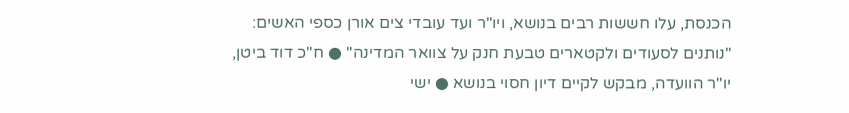הכנסת, עלו חששות רבים בנושא, ויו"ר ועד עובדי צים אורן כספי האשים: "נותנים לסעודים ולקטארים טבעת חנק על צוואר המדינה" ● ח"כ דוד ביטן, יו"ר הוועדה, מבקש לקיים דיון חסוי בנושא ● ישי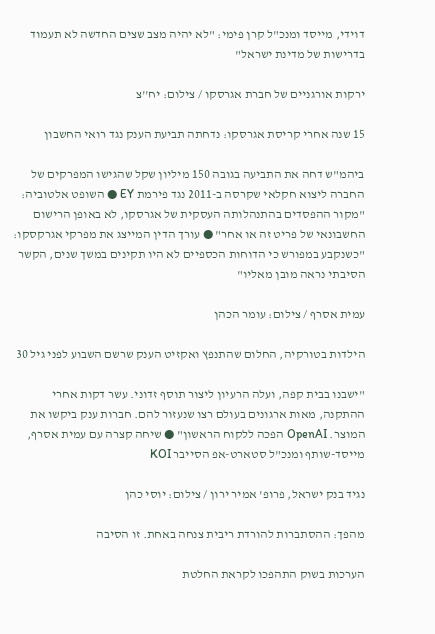דוידי, מייסד ומנכ"ל קרן פימי: "לא יהיה מצב שצים החדשה לא תעמוד בדרישות של מדינת ישראל"

ירקות אורגניים של חברת אגרסקו / צילום: יח''צ

15 שנה אחרי קריסת אגרסקו: נדחתה תביעת הענק נגד רואי החשבון

ביהמ"ש דחה את התביעה בגובה 150 מיליון שקל שהגישו המפרקים של החברה ליצוא חקלאי שקרסה ב-2011 נגד פירמת EY ● השופט אלטוביה: "מקור ההפסדים בהתנהלותה העסקית של אגרסקו, לא באופן הרישום החשבונאי של פריט זה או אחר" ● עורך הדין המייצג את מפרקי אגרקסקו: "כשנקבע במפורש כי הדוחות הכספיים לא היו תקינים במשך שנים, הקשר הסיבתי נראה מובן מאליו"

עמית אסרף / צילום: עומר הכהן

הילדות בטורקיה, החלום שהתנפץ ואקזיט הענק שרשם השבוע לפני גיל 30

"ישבנו בבית קפה, ועלה הרעיון ליצור תוסף זדוני. עשר דקות אחרי ההתקנה, מאות ארגונים בעולם רצו שנעזור להם. חברות ענק ביקשו את המוצר. OpenAI הפכה ללקוח הראשון" ● שיחה קצרה עם עמית אסרף, מייסד-שותף ומנכ"ל סטארט-אפ הסייבר KOI

נגיד בנק ישראל, פרופ' אמיר ירון / צילום: יוסי כהן

מהפך: ההסתברות להורדת ריבית צנחה באחת. זו הסיבה

הערכות בשוק התהפכו לקראת החלטת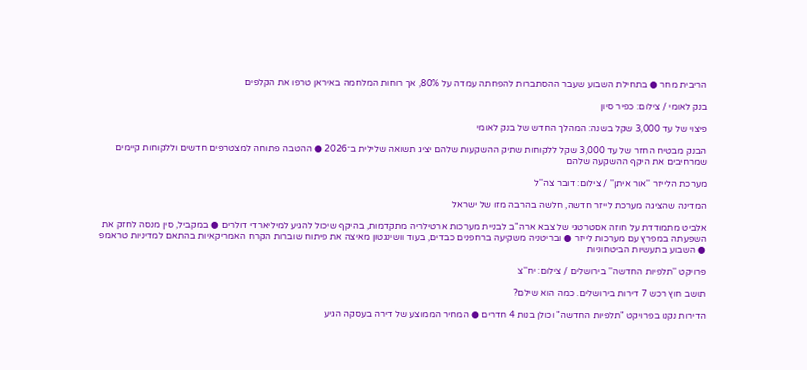הריבית מחר ● בתחילת השבוע שעבר ההסתברות להפחתה עמדה על 80%, אך רוחות המלחמה באיראן טרפו את הקלפים

בנק לאומי / צילום: כפיר סיון

פיצוי של עד 3,000 שקל בשנה: המהלך החדש של בנק לאומי

הבנק מבטיח החזר של עד 3,000 שקל ללקוחות שתיק ההשקעות שלהם יציג תשואה שלילית ב־2026 ● ההטבה פתוחה למצטרפים חדשים וללקוחות קיימים שמרחיבים את היקף ההשקעה שלהם

מערכת הלייזר ''אור איתן'' / צילום: דובר צה''ל

המדינה שהציגה מערכת לייזר חדשה, חלשה בהרבה מזו של ישראל

אלביט מתמודדת על חוזה אסטרטגי של צבא ארה"ב לבניית מערכות ארטילריה מתקדמות, בהיקף שיכול להגיע למיליארדי דולרים ● במקביל, סין מנסה לחזק את השפעתה במפרץ עם מערכות לייזר ● ובריטניה משקיעה ברחפנים כבדים, בעוד וושינגטון מאיצה את פיתוח שוברות הקרח האמריקאיות בהתאם למדיניות טראמפ ● השבוע בתעשיות הביטחוניות

פרויקט ''תלפיות החדשה'' בירושלים / צילום: יח''צ

תושב חוץ רכש 7 דירות בירושלים. כמה הוא שילם?

הדירות נקנו בפרויקט "תלפיות החדשה" וכולן בנות 4 חדרים ● המחיר הממוצע של דירה בעסקה הגיע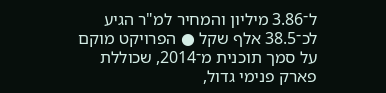ל־3.86 מיליון והמחיר למ"ר הגיע לכ־38.5 אלף שקל ● הפרויקט מוקם על סמך תוכנית מ־2014, שכוללת פארק פנימי גדול,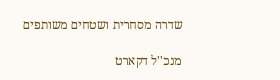שדרה מסחרית ושטחים משותפים

מנכ''ל דקארט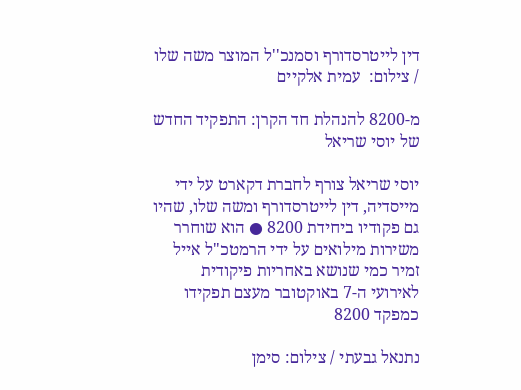דין לייטרסדורף וסמנכ''ל המוצר משה שלו / צילום:  עמית אלקיים

מ-8200 להנהלת חד הקרן: התפקיד החדש של יוסי שריאל

יוסי שריאל צורף לחברת דקארט על ידי מייסדיה, דין לייטרסדורף ומשה שלו, שהיו גם פקודיו ביחידת 8200 ● הוא שוחרר משירות מילואים על ידי הרמטכ"ל אייל זמיר כמי שנושא באחריות פיקודית לאירועי ה-7 באוקטובר מעצם תפקידו כמפקד 8200

נתנאל גבעתי / צילום: סימן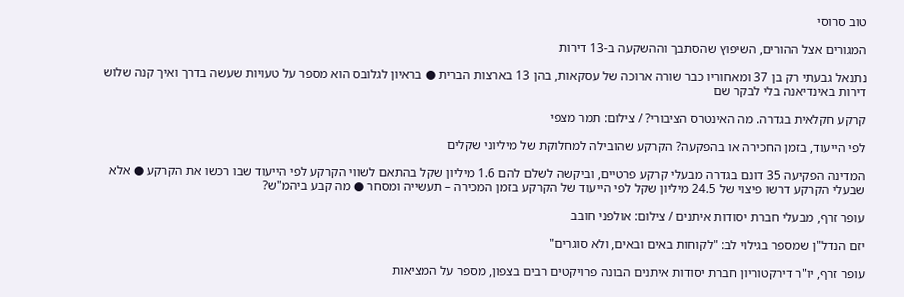טוב סרוסי

המגורים אצל ההורים, השיפוץ שהסתבך וההשקעה ב-13 דירות

נתנאל גבעתי רק בן 37 ומאחוריו כבר שורה ארוכה של עסקאות, בהן 13 בארצות הברית ● בראיון לגלובס הוא מספר על טעויות שעשה בדרך ואיך קנה שלוש דירות באינדיאנה בלי לבקר שם

קרקע חקלאית בגדרה. מה האינטרס הציבורי? / צילום: תמר מצפי

לפי הייעוד, בזמן החכירה או בהפקעה? הקרקע שהובילה למחלוקת של מיליוני שקלים

המדינה הפקיעה 35 דונם בגדרה מבעלי קרקע פרטיים, וביקשה לשלם להם 1.6 מיליון שקל בהתאם לשווי הקרקע לפי הייעוד שבו רכשו את הקרקע ● אלא שבעלי הקרקע דרשו פיצוי של 24.5 מיליון שקל לפי הייעוד של הקרקע בזמן המכירה – תעשייה ומסחר ● מה קבע ביהמ"ש?

עופר זרף, מבעלי חברת יסודות איתנים / צילום: אולפני חובב

יזם הנדל"ן שמספר בגילוי לב: "לקוחות באים ובאים, ולא סוגרים"

עופר זרף, יו"ר דירקטוריון חברת יסודות איתנים הבונה פרויקטים רבים בצפון, מספר על המציאות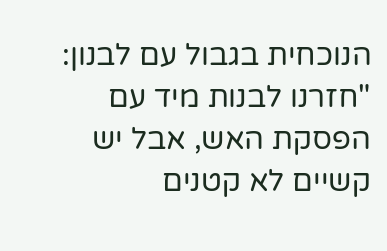הנוכחית בגבול עם לבנון: "חזרנו לבנות מיד עם הפסקת האש, אבל יש קשיים לא קטנים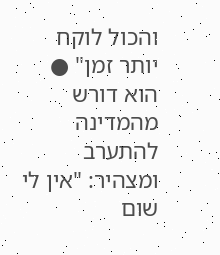והכול לוקח יותר זמן" ● הוא דורש מהמדינה להתערב ומצהיר: "אין לי שום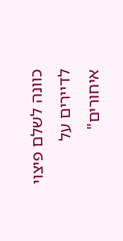כוונה לשלם פיצוי לדיירים על איחורים"